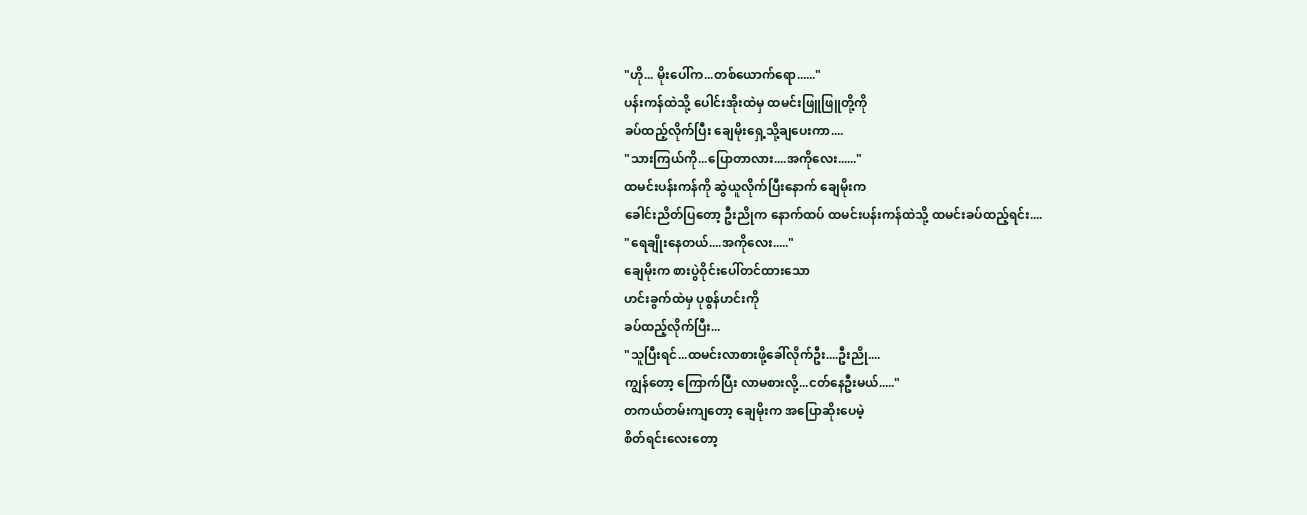"ဟို... မိုးပေါ်က...တစ်ယောက်ရော......"
ပန်းကန်ထဲသို့ ပေါင်းအိုးထဲမှ ထမင်းဖြူဖြူတို့ကို
ခပ်ထည့်လိုက်ပြီး ချေမိုးရှေ့သို့ချပေးကာ....
"သားကြယ်ကို...ပြောတာလား....အကိုလေး......"
ထမင်းပန်းကန်ကို ဆွဲယူလိုက်ပြီးနောက် ချေမိုးက
ခေါင်းညိတ်ပြတော့ ဦးညိုက နောက်ထပ် ထမင်းပန်းကန်ထဲသို့ ထမင်းခပ်ထည့်ရင်း....
"ရေချိုးနေတယ်....အကိုလေး....."
ချေမိုးက စားပွဲဝိုင်းပေါ်တင်ထားသော
ဟင်းခွက်ထဲမှ ပုစွန်ဟင်းကို
ခပ်ထည့်လိုက်ပြီး...
"သူပြီးရင်...ထမင်းလာစားဖို့ခေါ်လိုက်ဦး....ဦးညို....
ကျွန်တော့ ကြောက်ပြီး လာမစားလို့...ငတ်နေဦးမယ်....."
တကယ်တမ်းကျတော့ ချေမိုးက အပြောဆိုးပေမဲ့
စိတ်ရင်းလေးတော့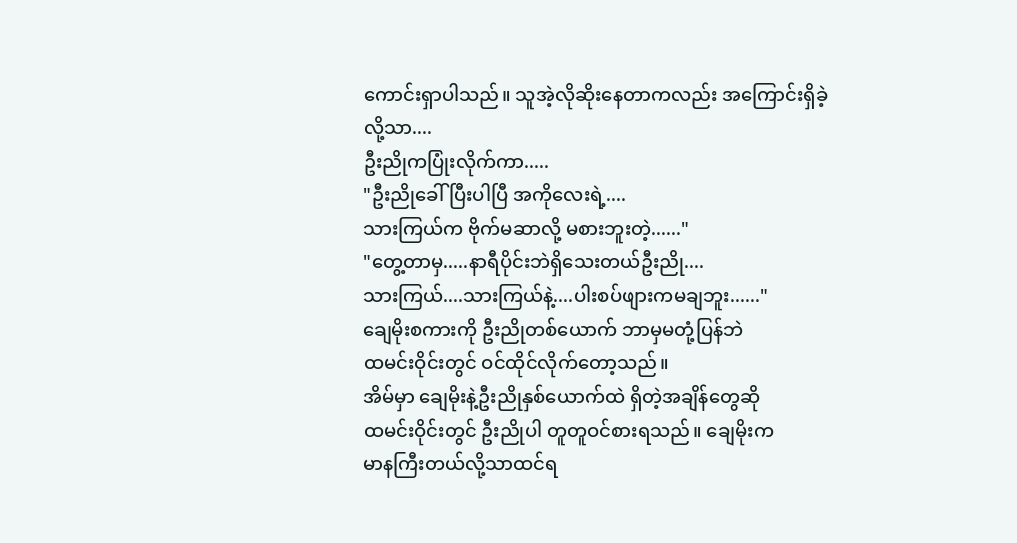ကောင်းရှာပါသည်။ သူအဲ့လိုဆိုးနေတာကလည်း အကြောင်းရှိခဲ့လို့သာ....
ဦးညိုကပြုံးလိုက်ကာ.....
"ဦးညိုခေါ်ပြီးပါပြီ အကိုလေးရဲ့....
သားကြယ်က ဗိုက်မဆာလို့ မစားဘူးတဲ့......"
"တွေ့တာမှ.....နာရီပိုင်းဘဲရှိသေးတယ်ဦးညို....
သားကြယ်....သားကြယ်နဲ့....ပါးစပ်ဖျားကမချဘူး......"
ချေမိုးစကားကို ဦးညိုတစ်ယောက် ဘာမှမတုံ့ပြန်ဘဲ
ထမင်းဝိုင်းတွင် ဝင်ထိုင်လိုက်တော့သည်။
အိမ်မှာ ချေမိုးနဲ့ဦးညိုနှစ်ယောက်ထဲ ရှိတဲ့အချိန်တွေဆို
ထမင်းဝိုင်းတွင် ဦးညိုပါ တူတူဝင်စားရသည်။ ချေမိုးက
မာနကြီးတယ်လို့သာထင်ရ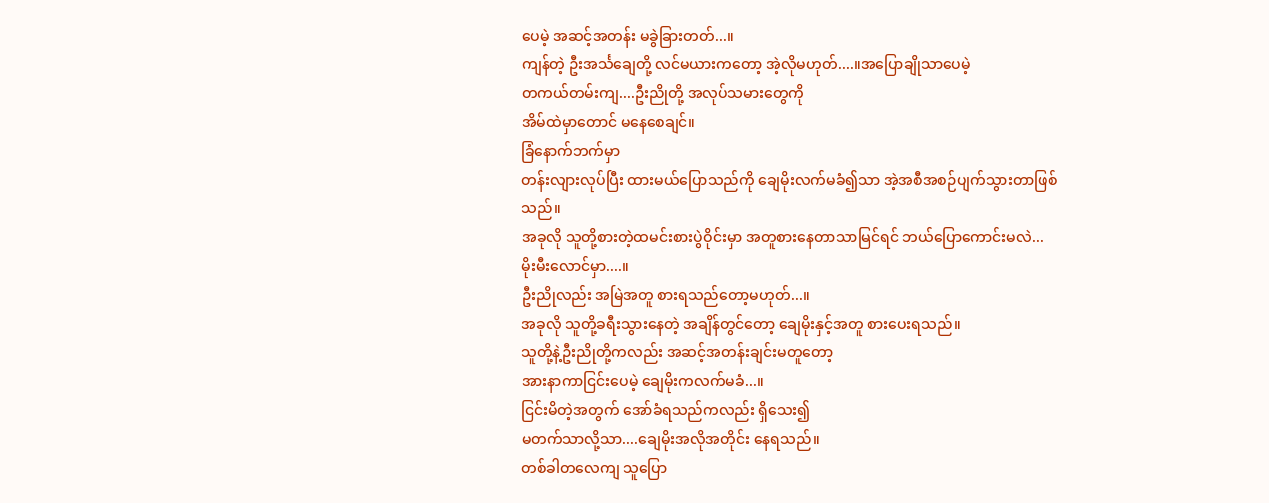ပေမဲ့ အဆင့်အတန်း မခွဲခြားတတ်...။
ကျန်တဲ့ ဦးအင်္သချေတို့ လင်မယားကတော့ အဲ့လိုမဟုတ်....။အပြောချိုသာပေမဲ့
တကယ်တမ်းကျ....ဦးညိုတို့ အလုပ်သမားတွေကို
အိမ်ထဲမှာတောင် မနေစေချင်။
ခြံနောက်ဘက်မှာ
တန်းလျားလုပ်ပြီး ထားမယ်ပြောသည်ကို ချေမိုးလက်မခံ၍သာ အဲ့အစီအစဉ်ပျက်သွားတာဖြစ်သည်။
အခုလို သူတို့စားတဲ့ထမင်းစားပွဲဝိုင်းမှာ အတူစားနေတာသာမြင်ရင် ဘယ်ပြောကောင်းမလဲ...
မိုးမီးလောင်မှာ....။
ဦးညိုလည်း အမြဲအတူ စားရသည်တော့မဟုတ်...။
အခုလို သူတို့ခရီးသွားနေတဲ့ အချိန်တွင်တော့ ချေမိုးနှင့်အတူ စားပေးရသည်။
သူတို့နဲ့ဦးညိုတို့ကလည်း အဆင့်အတန်းချင်းမတူတော့
အားနာကာငြင်းပေမဲ့ ချေမိုးကလက်မခံ...။
ငြင်းမိတဲ့အတွက် အော်ခံရသည်ကလည်း ရှိသေး၍
မတက်သာလို့သာ....ချေမိုးအလိုအတိုင်း နေရသည်။
တစ်ခါတလေကျ သူပြော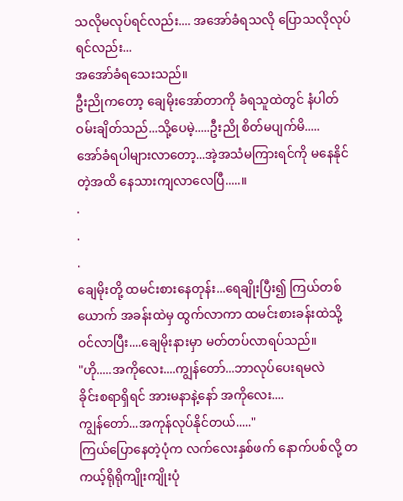သလိုမလုပ်ရင်လည်း.... အအော်ခံရသလို ပြောသလိုလုပ်ရင်လည်း...
အအော်ခံရသေးသည်။
ဦးညိုကတော့ ချေမိုးအော်တာကို ခံရသူထဲတွင် နံပါတ်ဝမ်းချိတ်သည်...သို့ပေမဲ့.....ဦးညို စိတ်မပျက်မိ.....
အော်ခံရပါများလာတော့...အဲ့အသံမကြားရင်ကို မနေနိုင်တဲ့အထိ နေသားကျလာလေပြီ.....။
.
.
.
ချေမိုးတို့ ထမင်းစားနေတုန်း...ရေချိုးပြီး၍ ကြယ်တစ်ယောက် အခန်းထဲမှ ထွက်လာကာ ထမင်းစားခန်းထဲသို့ ဝင်လာပြီး....ချေမိုးနားမှာ မတ်တပ်လာရပ်သည်။
"ဟို.....အကိုလေး....ကျွန်တော်...ဘာလုပ်ပေးရမလဲ
ခိုင်းစရာရှိရင် အားမနာနဲ့နော် အကိုလေး....
ကျွန်တော်...အကုန်လုပ်နိုင်တယ်....."
ကြယ်ပြောနေတဲ့ပုံက လက်လေးနှစ်ဖက် နောက်ပစ်လို့ တကယ့်ရိုရိုကျိုးကျိုးပုံ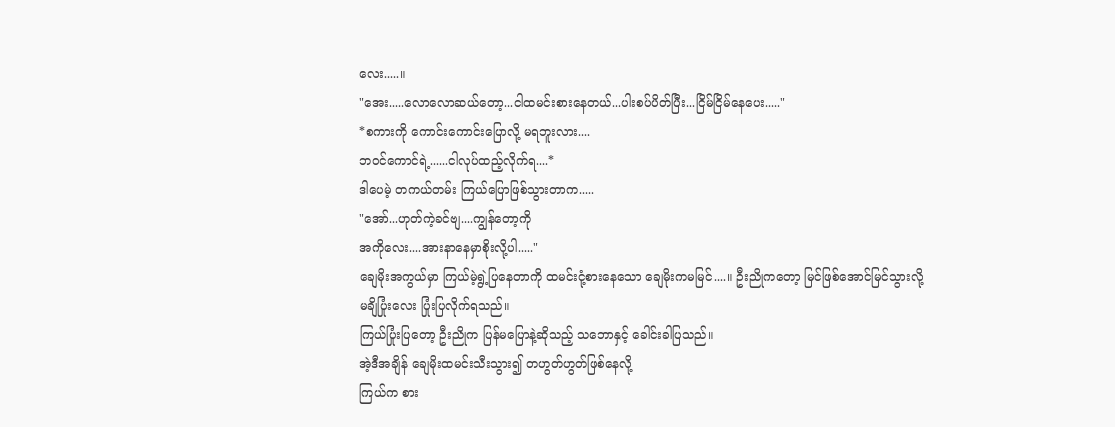လေး.....။
"အေး.....လောလောဆယ်တော့...ငါထမင်းစားနေတယ်...ပါးစပ်ပိတ်ပြီး...ငြိမ်ငြိမ်နေပေး....."
*စကားကို ကောင်းကောင်းပြောလို့ မရဘူးလား....
ဘဝင်ကောင်ရဲ့......ငါလုပ်ထည့်လိုက်ရ....*
ဒါပေမဲ့ တကယ်တမ်း ကြယ်ပြောဖြစ်သွားတာက.....
"အော်...ဟုတ်ကဲ့ခင်ဗျ....ကျွန်တော့ကို
အကိုလေး....အားနာနေမှာစိုးလို့ပါ....."
ချေမိုးအကွယ်မှာ ကြယ်မဲ့ရွဲ့ပြနေတာကို ထမင်းငုံ့စားနေသော ချေမိုးကမမြင်....။ ဦးညိုကတော့ မြင်ဖြစ်အောင်မြင်သွားလို့ မချိပြုံးလေး ပြုံးပြလိုက်ရသည်။
ကြယ်ပြုံးပြတော့ ဦးညိုက ပြန်မပြောနဲ့ဆိုသည့် သဘောနှင့် ခေါင်းခါပြသည်။
အဲ့ဒီအချိန် ချေမိုးထမင်းသီးသွား၍ တဟွတ်ဟွတ်ဖြစ်နေလို့
ကြယ်က စား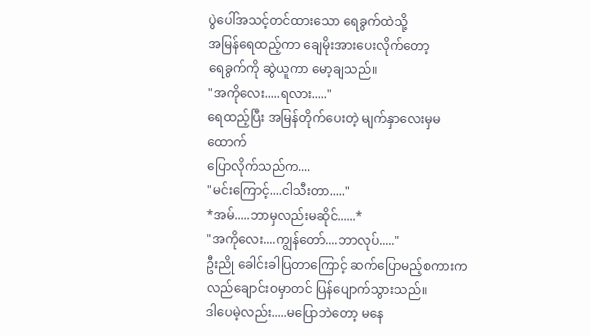ပွဲပေါ်အသင့်တင်ထားသော ရေခွက်ထဲသို့
အမြန်ရေထည့်ကာ ချေမိုးအားပေးလိုက်တော့
ရေခွက်ကို ဆွဲယူကာ မော့ချသည်။
"အကိုလေး.....ရလား....."
ရေထည့်ပြီး အမြန်တိုက်ပေးတဲ့ မျက်နှာလေးမှမထောက်
ပြောလိုက်သည်က....
"မင်းကြောင့်....ငါသီးတာ....."
*အမ်.....ဘာမှလည်းမဆိုင်......*
"အကိုလေး....ကျွန်တော်....ဘာလုပ်....."
ဦးညို ခေါင်းခါပြတာကြောင့် ဆက်ပြောမည့်စကားက
လည်ချောင်းဝမှာတင် ပြန်ပျောက်သွားသည်။
ဒါပေမဲ့လည်း.....မပြောဘဲတော့ မနေ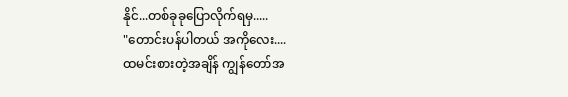နိုင်...တစ်ခုခုပြောလိုက်ရမှ.....
"တောင်းပန်ပါတယ် အကိုလေး....
ထမင်းစားတဲ့အချိန် ကျွန်တော်အ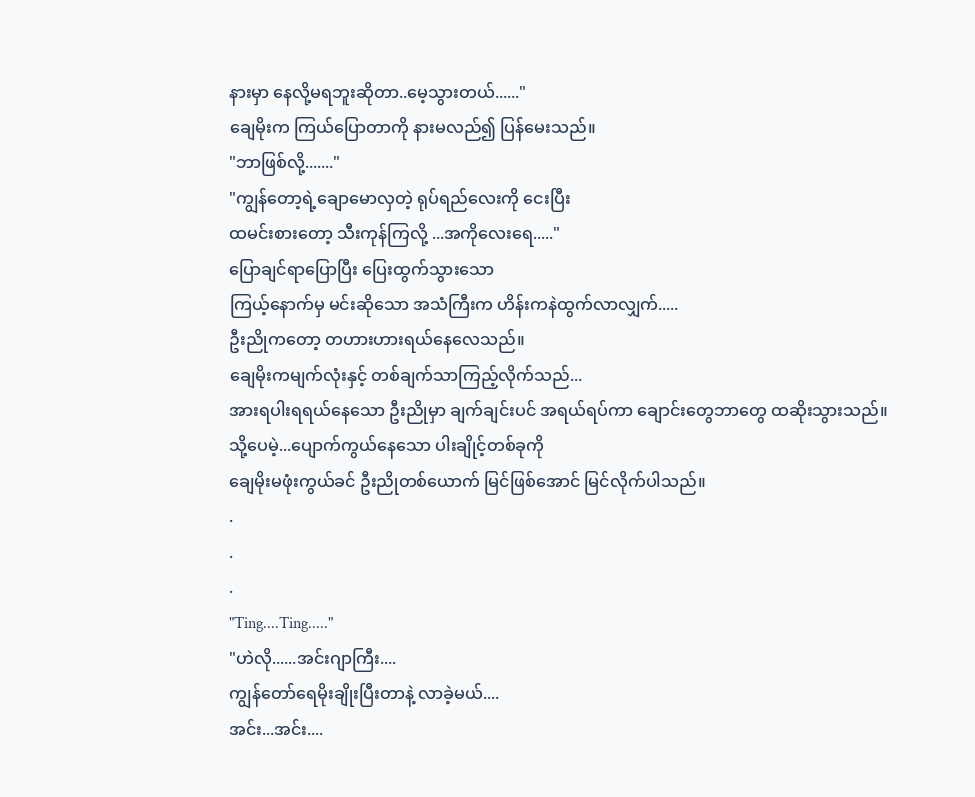နားမှာ နေလို့မရဘူးဆိုတာ..မေ့သွားတယ်......"
ချေမိုးက ကြယ်ပြောတာကို နားမလည်၍ ပြန်မေးသည်။
"ဘာဖြစ်လို့......."
"ကျွန်တော့ရဲ့ချောမောလှတဲ့ ရုပ်ရည်လေးကို ငေးပြီး
ထမင်းစားတော့ သီးကုန်ကြလို့ ...အကိုလေးရေ....."
ပြောချင်ရာပြောပြီး ပြေးထွက်သွားသော
ကြယ့်နောက်မှ မင်းဆိုသော အသံကြီးက ဟိန်းကနဲထွက်လာလျှက်.....
ဦးညိုကတော့ တဟားဟားရယ်နေလေသည်။
ချေမိုးကမျက်လုံးနှင့် တစ်ချက်သာကြည့်လိုက်သည်...
အားရပါးရရယ်နေသော ဦးညိုမှာ ချက်ချင်းပင် အရယ်ရပ်ကာ ချောင်းတွေဘာတွေ ထဆိုးသွားသည်။
သို့ပေမဲ့...ပျောက်ကွယ်နေသော ပါးချိုင့်တစ်ခုကို
ချေမိုးမဖုံးကွယ်ခင် ဦးညိုတစ်ယောက် မြင်ဖြစ်အောင် မြင်လိုက်ပါသည်။
.
.
.
"Ting....Ting....."
"ဟဲလို......အင်းဂျာကြီး....
ကျွန်တော်ရေမိုးချိုးပြီးတာနဲ့ လာခဲ့မယ်....
အင်း...အင်း....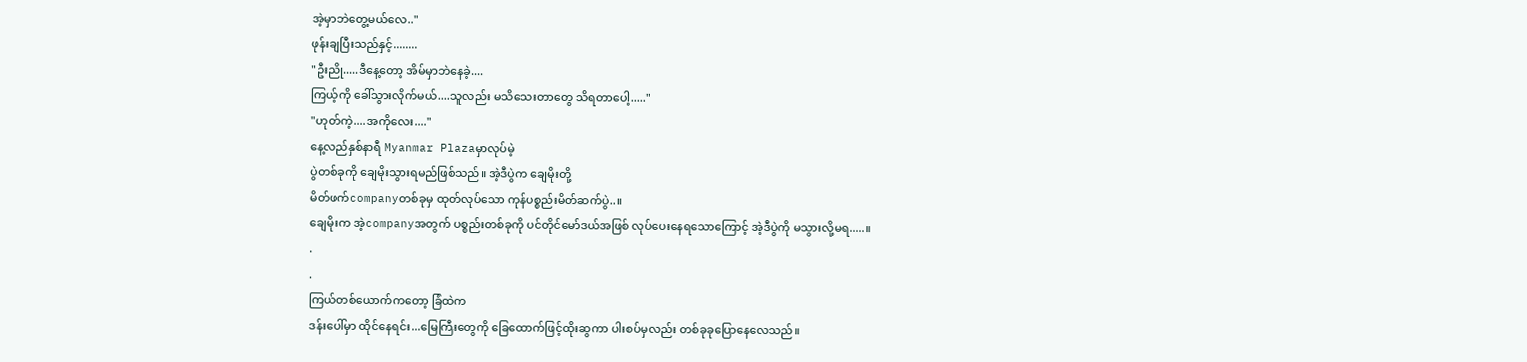အဲ့မှာဘဲတွေ့မယ်လေ.."
ဖုန်းချပြီးသည်နှင့်........
"ဦးညို.....ဒီနေ့တော့ အိမ်မှာဘဲနေခဲ့....
ကြယ့်ကို ခေါ်သွားလိုက်မယ်....သူလည်း မသိသေးတာတွေ သိရတာပေါ့....."
"ဟုတ်ကဲ့....အကိုလေး...."
နေ့လည်နှစ်နာရီ Myanmar Plazaမှာလုပ်မဲ့
ပွဲတစ်ခုကို ချေမိုးသွားရမည်ဖြစ်သည်။ အဲ့ဒီပွဲက ချေမိုးတို့
မိတ်ဖက်companyတစ်ခုမှ ထုတ်လုပ်သော ကုန်ပစ္စည်းမိတ်ဆက်ပွဲ..။
ချေမိုးက အဲ့companyအတွက် ပစ္စည်းတစ်ခုကို ပင်တိုင်မော်ဒယ်အဖြစ် လုပ်ပေးနေရသောကြောင့် အဲ့ဒီပွဲကို မသွားလို့မရ.....။
.
.
ကြယ်တစ်ယောက်ကတော့ ခြံထဲက
ဒန်းပေါ်မှာ ထိုင်နေရင်း...မြေကြီးတွေကို ခြေထောက်ဖြင့်ထိုးဆွကာ ပါးစပ်မှလည်း တစ်ခုခုပြောနေလေသည်။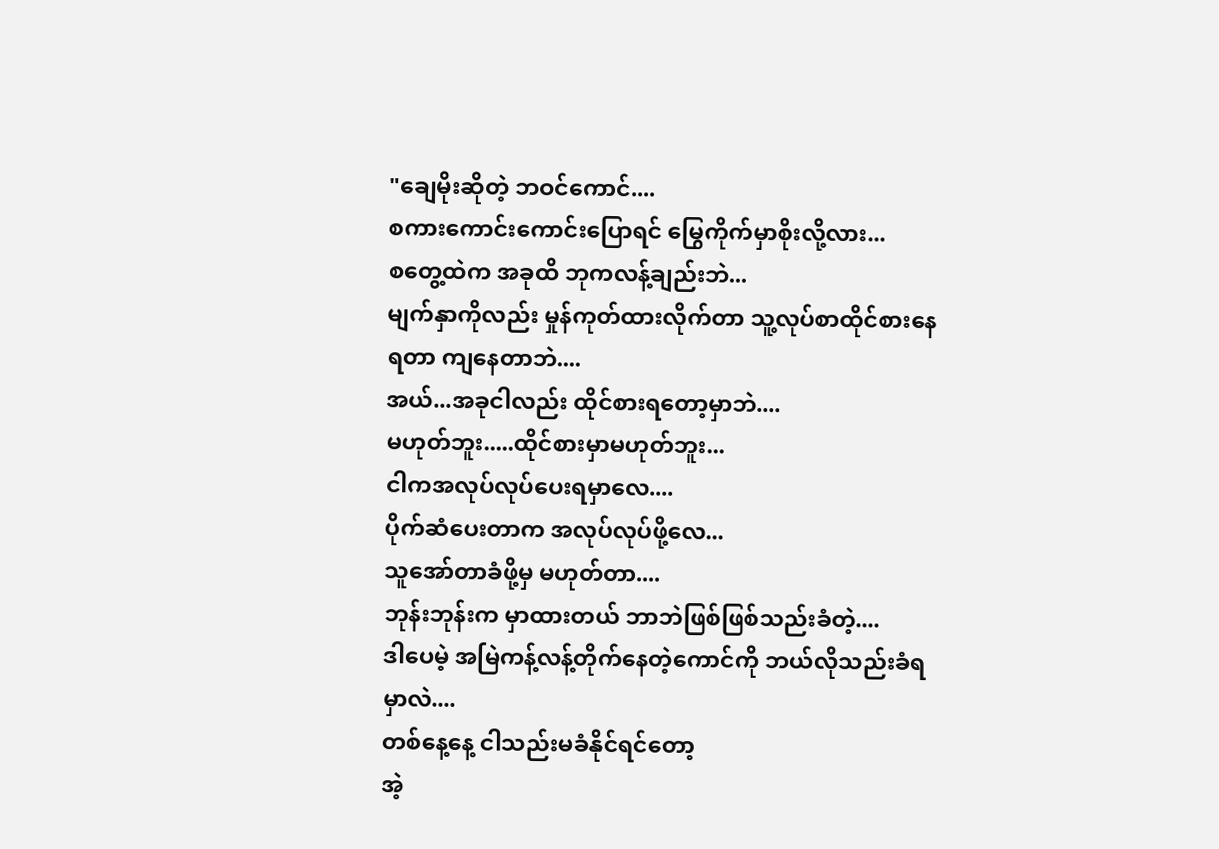"ချေမိုးဆိုတဲ့ ဘဝင်ကောင်....
စကားကောင်းကောင်းပြောရင် မြွေကိုက်မှာစိုးလို့လား...
စတွေ့ထဲက အခုထိ ဘုကလန့်ချည်းဘဲ...
မျက်နှာကိုလည်း မှုန်ကုတ်ထားလိုက်တာ သူ့လုပ်စာထိုင်စားနေရတာ ကျနေတာဘဲ....
အယ်...အခုငါလည်း ထိုင်စားရတော့မှာဘဲ....
မဟုတ်ဘူး.....ထိုင်စားမှာမဟုတ်ဘူး...
ငါကအလုပ်လုပ်ပေးရမှာလေ....
ပိုက်ဆံပေးတာက အလုပ်လုပ်ဖို့လေ...
သူအော်တာခံဖို့မှ မဟုတ်တာ....
ဘုန်းဘုန်းက မှာထားတယ် ဘာဘဲဖြစ်ဖြစ်သည်းခံတဲ့....
ဒါပေမဲ့ အမြဲကန့်လန့်တိုက်နေတဲ့ကောင်ကို ဘယ်လိုသည်းခံရမှာလဲ....
တစ်နေ့နေ့ ငါသည်းမခံနိုင်ရင်တော့
အဲ့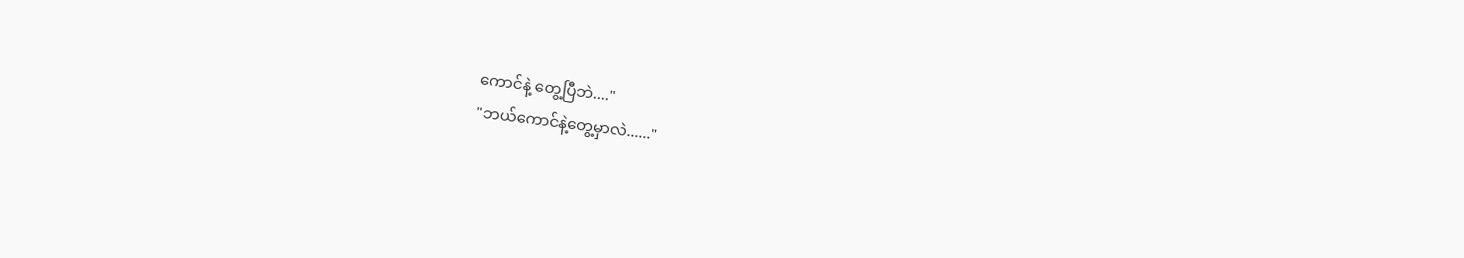ကောင်နဲ့ တွေ့ပြီဘဲ...."
"ဘယ်ကောင်နဲ့တွေ့မှာလဲ......"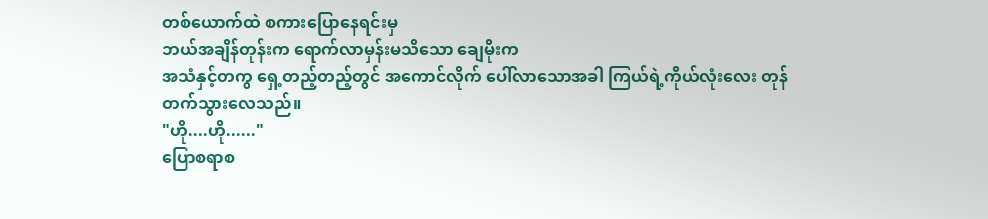တစ်ယောက်ထဲ စကားပြောနေရင်းမှ
ဘယ်အချိန်တုန်းက ရောက်လာမှန်းမသိသော ချေမိုးက
အသံနှင့်တကွ ရှေ့တည့်တည့်တွင် အကောင်လိုက် ပေါ်လာသောအခါ ကြယ်ရဲ့ကိုယ်လုံးလေး တုန်တက်သွားလေသည်။
"ဟို....ဟို......"
ပြောစရာစ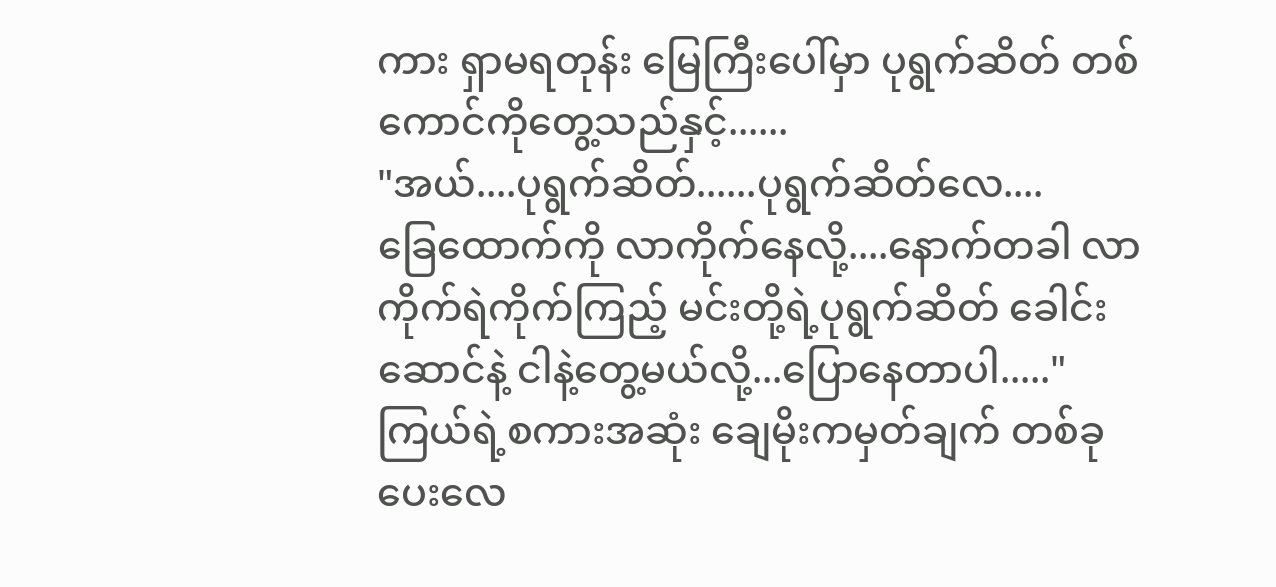ကား ရှာမရတုန်း မြေကြီးပေါ်မှာ ပုရွက်ဆိတ် တစ်ကောင်ကိုတွေ့သည်နှင့်......
"အယ်....ပုရွက်ဆိတ်......ပုရွက်ဆိတ်လေ....
ခြေထောက်ကို လာကိုက်နေလို့....နောက်တခါ လာကိုက်ရဲကိုက်ကြည့် မင်းတို့ရဲ့ပုရွက်ဆိတ် ခေါင်းဆောင်နဲ့ ငါနဲ့တွေ့မယ်လို့...ပြောနေတာပါ....."
ကြယ်ရဲ့စကားအဆုံး ချေမိုးကမှတ်ချက် တစ်ခုပေးလေ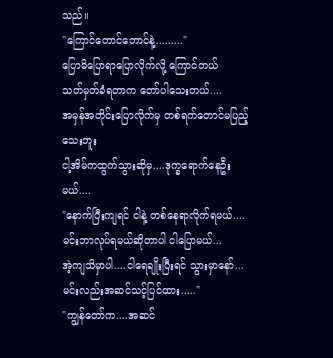သည်။
"ကြောင်တောင်တောင်နဲ့........."
ပြောမိပြောရာပြောလိုက်လို့ ကြောင်တယ်
သတ်မှတ်ခံရတာက တော်ပါသေးတယ်....
အမှန်အတိုင်းပြောလိုက်မှ တစ်ရက်တောင်မပြည့်သေးဘူး
ငါ့အိမ်ကထွက်သွားဆိုမှ....ဒုက္ခရောက်နေဦးမယ်....
"နောက်ပြီးကျရင် ငါနဲ့ တစ်နေရာလိုက်ရမယ်....
မင်းဘာလုပ်ရမယ်ဆိုတာပါ ငါပြောမယ်...
အဲ့ကျသိမှာပါ....ငါရေချိုးပြီးရင် သွားမှာနော်...
မင်းလည်းအဆင်သင့်ပြင်ထား....."
"ကျွန်တော်က....အဆင်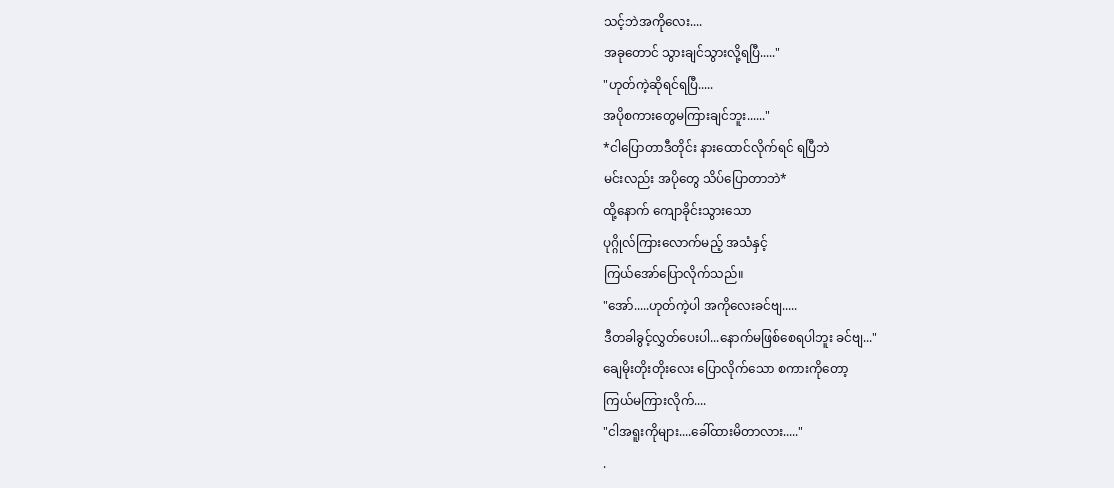သင့်ဘဲအကိုလေး....
အခုတောင် သွားချင်သွားလို့ရပြီ....."
"ဟုတ်ကဲ့ဆိုရင်ရပြီ.....
အပိုစကားတွေမကြားချင်ဘူး......"
*ငါပြောတာဒီတိုင်း နားထောင်လိုက်ရင် ရပြီဘဲ
မင်းလည်း အပိုတွေ သိပ်ပြောတာဘဲ*
ထို့နောက် ကျောခိုင်းသွားသော
ပုဂ္ဂိုလ်ကြားလောက်မည့် အသံနှင့်
ကြယ်အော်ပြောလိုက်သည်။
"အော်.....ဟုတ်ကဲ့ပါ အကိုလေးခင်ဗျ.....
ဒီတခါခွင့်လွှတ်ပေးပါ...နောက်မဖြစ်စေရပါဘူး ခင်ဗျ..."
ချေမိုးတိုးတိုးလေး ပြောလိုက်သော စကားကိုတော့
ကြယ်မကြားလိုက်....
"ငါအရူးကိုများ....ခေါ်ထားမိတာလား....."
.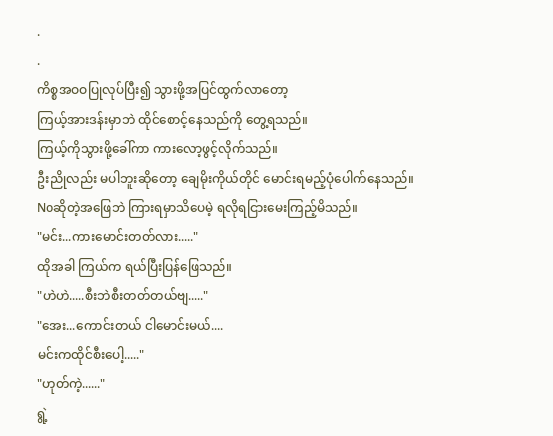.
.
ကိစ္စအဝဝပြုလုပ်ပြီး၍ သွားဖို့အပြင်ထွက်လာတော့
ကြယ့်အားဒန်းမှာဘဲ ထိုင်စောင့်နေသည်ကို တွေ့ရသည်။
ကြယ့်ကိုသွားဖို့ခေါ်ကာ ကားလော့ဖွင့်လိုက်သည်။
ဦးညိုလည်း မပါဘူးဆိုတော့ ချေမိုးကိုယ်တိုင် မောင်းရမည့်ပုံပေါက်နေသည်။
Noဆိုတဲ့အဖြေဘဲ ကြားရမှာသိပေမဲ့ ရလိုရငြားမေးကြည့်မိသည်။
"မင်း...ကားမောင်းတတ်လား....."
ထိုအခါ ကြယ်က ရယ်ပြီးပြန်ဖြေသည်။
"ဟဲဟဲ.....စီးဘဲစီးတတ်တယ်ဗျ....."
"အေး...ကောင်းတယ် ငါမောင်းမယ်....
မင်းကထိုင်စီးပေါ့....."
"ဟုတ်ကဲ့......"
ရွဲ့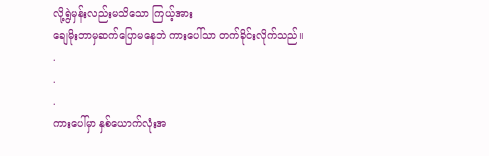လို့ရွဲမှန်းလည်းမသိသော ကြယ့်အား
ချေမိုးဘာမှဆက်ပြောမနေဘဲ ကားပေါ်သာ တက်ခိုင်းလိုက်သည်။
.
.
.
ကားပေါ်မှာ နှစ်ယောက်လုံးအ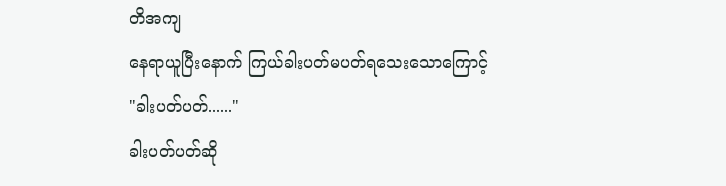တိအကျ
နေရာယူပြီးနောက် ကြယ်ခါးပတ်မပတ်ရသေးသောကြောင့်
"ခါးပတ်ပတ်......"
ခါးပတ်ပတ်ဆို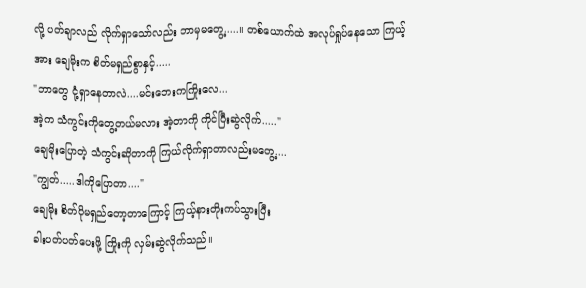လို့ ပတ်ချာလည် လိုက်ရှာသော်လည်း ဘာမှမတွေ့.....။ တစ်ယောက်ထဲ အလုပ်ရှုပ်နေသော ကြယ့်အား ချေမိုးက စိတ်မရှည်စွာနှင့်.....
"ဘာတွေ ငုံ့ရှာနေတာလဲ....မင်းဘေးကကြိုးလေ...
အဲ့က သံကွင်းကိုတွေ့တယ်မလား အဲ့တာကို ကိုင်ပြီးဆွဲလိုက်....."
ချေမိုးပြောတဲ့ သံကွင်းဆိုတာကို ကြယ်လိုက်ရှာတာလည်းမတွေ့....
"ကျွတ်.....ဒါကိုပြောတာ...."
ချေမိုး စိတ်ပိုမရှည်တော့တာကြောင့် ကြယ့်နားတိုးကပ်သွားပြီး
ခါးပတ်ပတ်ပေးဖို့ ကြိုးကို လှမ်းဆွဲလိုက်သည်။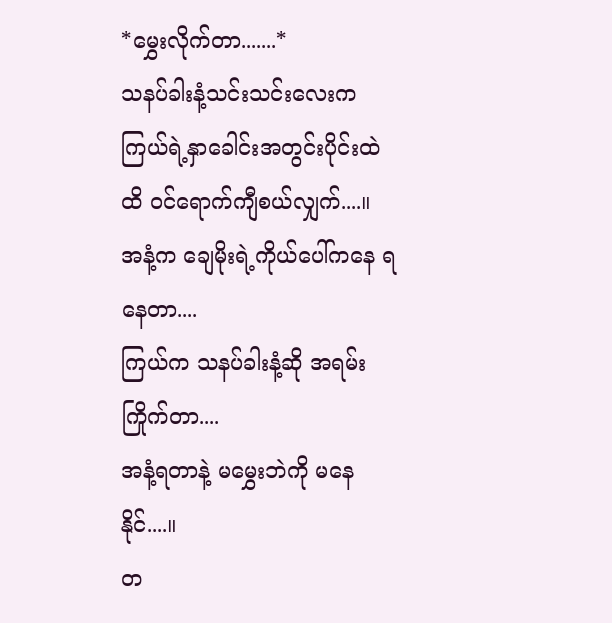*မွှေးလိုက်တာ.......*
သနပ်ခါးနံ့သင်းသင်းလေးက ကြယ်ရဲ့နှာခေါင်းအတွင်းပိုင်းထဲထိ ဝင်ရောက်ကျီစယ်လျှက်....။
အနံ့က ချေမိုးရဲ့ကိုယ်ပေါ်ကနေ ရနေတာ....
ကြယ်က သနပ်ခါးနံ့ဆို အရမ်းကြိုက်တာ....
အနံ့ရတာနဲ့ မမွှေးဘဲကို မနေနိုင်....။
တ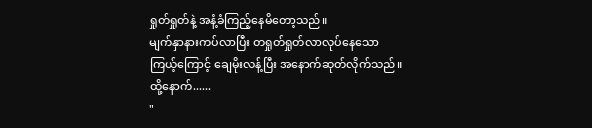ရှုတ်ရှုတ်နဲ့ အနံ့ခံကြည့်နေမိတော့သည်။
မျက်နှာနားကပ်လာပြီး တရှုတ်ရှုတ်လာလုပ်နေသော
ကြယ့်ကြောင့် ချေမိုးလန့်ပြီး အနောက်ဆုတ်လိုက်သည်။
ထို့နောက်......
"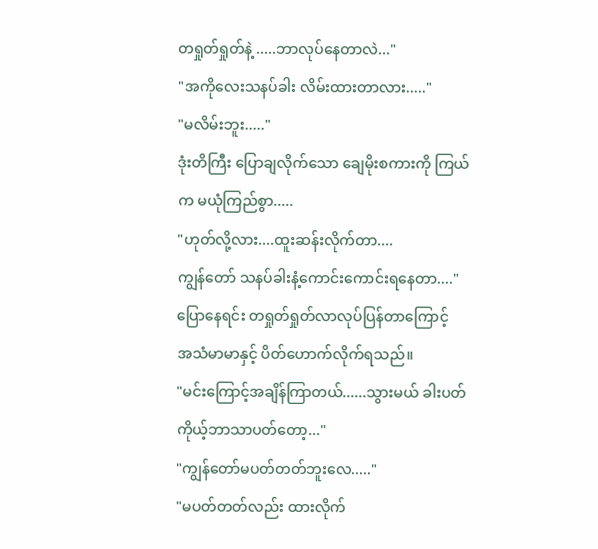တရှုတ်ရှုတ်နဲ့ .....ဘာလုပ်နေတာလဲ..."
"အကိုလေးသနပ်ခါး လိမ်းထားတာလား....."
"မလိမ်းဘူး....."
ဒုံးတိကြီး ပြောချလိုက်သော ချေမိုးစကားကို ကြယ်က မယုံကြည်စွာ.....
"ဟုတ်လို့လား....ထူးဆန်းလိုက်တာ....
ကျွန်တော် သနပ်ခါးနံ့ကောင်းကောင်းရနေတာ...."
ပြောနေရင်း တရှုတ်ရှုတ်လာလုပ်ပြန်တာကြောင့်
အသံမာမာနှင့် ပိတ်ဟောက်လိုက်ရသည်။
"မင်းကြောင့်အချိန်ကြာတယ်......သွားမယ် ခါးပတ် ကိုယ့်ဘာသာပတ်တော့..."
"ကျွန်တော်မပတ်တတ်ဘူးလေ....."
"မပတ်တတ်လည်း ထားလိုက်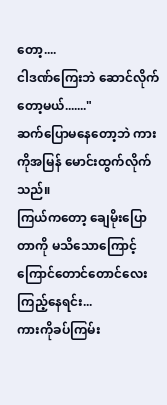တော့....
ငါဒဏ်ကြေးဘဲ ဆောင်လိုက်တော့မယ်......."
ဆက်ပြောမနေတော့ဘဲ ကားကိုအမြန် မောင်းထွက်လိုက်သည်။
ကြယ်ကတော့ ချေမိုးပြောတာကို မသိသောကြောင့်
ကြောင်တောင်တောင်လေး ကြည့်နေရင်း...
ကားကိုခပ်ကြမ်း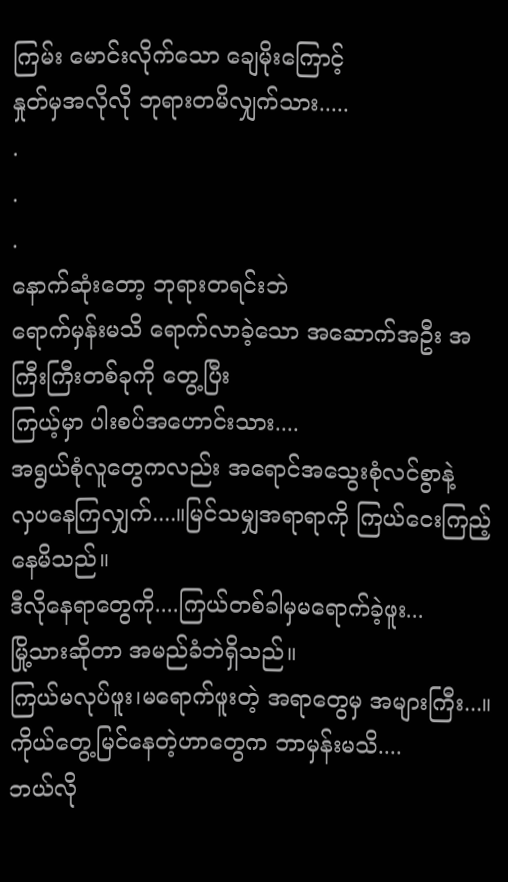ကြမ်း မောင်းလိုက်သော ချေမိုးကြောင့်
နှုတ်မှအလိုလို ဘုရားတမိလျှက်သား.....
.
.
.
နောက်ဆုံးတော့ ဘုရားတရင်းဘဲ
ရောက်မှန်းမသိ ရောက်လာခဲ့သော အဆောက်အဦး အကြီးကြီးတစ်ခုကို တွေ့ပြီး
ကြယ့်မှာ ပါးစပ်အဟောင်းသား....
အရွယ်စုံလူတွေကလည်း အရောင်အသွေးစုံလင်စွာနဲ့
လှပနေကြလျှက်....။မြင်သမျှအရာရာကို ကြယ်ငေးကြည့်နေမိသည်။
ဒီလိုနေရာတွေကို....ကြယ်တစ်ခါမှမရောက်ခဲ့ဖူး...
မြို့သားဆိုတာ အမည်ခံဘဲရှိသည်။
ကြယ်မလုပ်ဖူး၊မရောက်ဖူးတဲ့ အရာတွေမှ အများကြီး...။
ကိုယ်တွေ့မြင်နေတဲ့ဟာတွေက ဘာမှန်းမသိ....
ဘယ်လို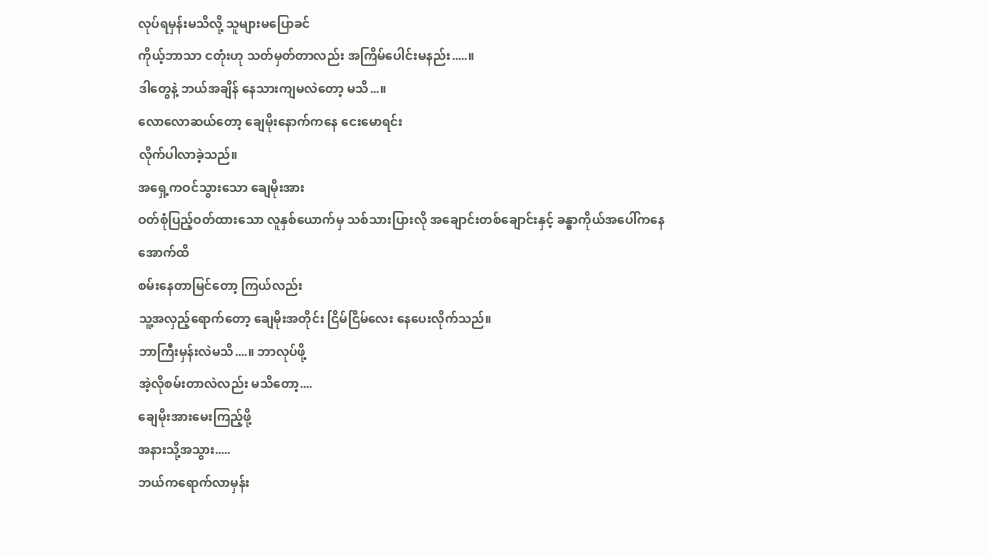လုပ်ရမှန်းမသိလို့ သူများမပြောခင်
ကိုယ့်ဘာသာ ငတုံးဟု သတ်မှတ်တာလည်း အကြိမ်ပေါင်းမနည်း.....။
ဒါတွေနဲ့ ဘယ်အချိန် နေသားကျမလဲတော့ မသိ...။
လောလောဆယ်တော့ ချေမိုးနောက်ကနေ ငေးမောရင်း
လိုက်ပါလာခဲ့သည်။
အရှေ့ကဝင်သွားသော ချေမိုးအား
ဝတ်စုံပြည့်ဝတ်ထားသော လူနှစ်ယောက်မှ သစ်သားပြားလို အချောင်းတစ်ချောင်းနှင့် ခန္ဓာကိုယ်အပေါ်ကနေ အောက်ထိ
စမ်းနေတာမြင်တော့ ကြယ်လည်း
သူ့အလှည့်ရောက်တော့ ချေမိုးအတိုင်း ငြိမ်ငြိမ်လေး နေပေးလိုက်သည်။
ဘာကြီးမှန်းလဲမသိ....။ ဘာလုပ်ဖို့
အဲ့လိုစမ်းတာလဲလည်း မသိတော့....
ချေမိုးအားမေးကြည့်ဖို့
အနားသို့အသွား.....
ဘယ်ကရောက်လာမှန်း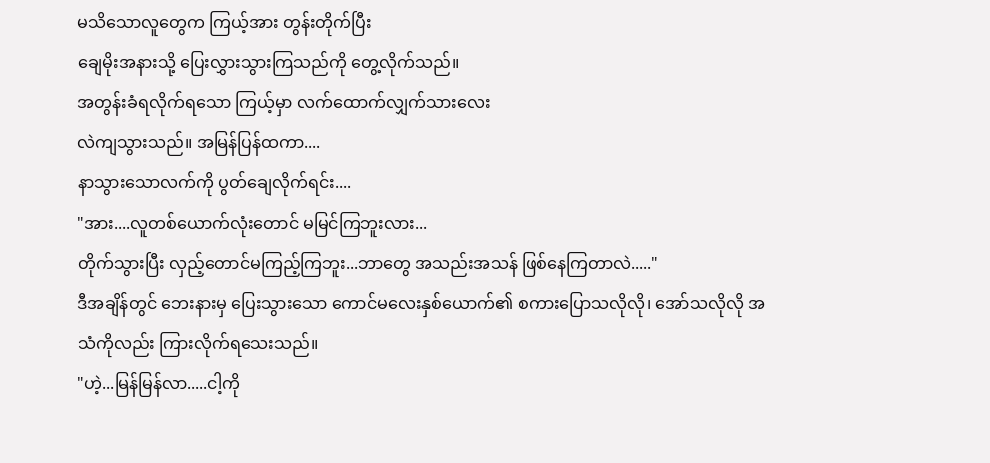မသိသောလူတွေက ကြယ့်အား တွန်းတိုက်ပြီး
ချေမိုးအနားသို့ ပြေးလွှားသွားကြသည်ကို တွေ့လိုက်သည်။
အတွန်းခံရလိုက်ရသော ကြယ့်မှာ လက်ထောက်လျှက်သားလေး
လဲကျသွားသည်။ အမြန်ပြန်ထကာ....
နာသွားသောလက်ကို ပွတ်ချေလိုက်ရင်း....
"အား....လူတစ်ယောက်လုံးတောင် မမြင်ကြဘူးလား...
တိုက်သွားပြီး လှည့်တောင်မကြည့်ကြဘူး...ဘာတွေ အသည်းအသန် ဖြစ်နေကြတာလဲ....."
ဒီအချိန်တွင် ဘေးနားမှ ပြေးသွားသော ကောင်မလေးနှစ်ယောက်၏ စကားပြောသလိုလို၊ အော်သလိုလို အသံကိုလည်း ကြားလိုက်ရသေးသည်။
"ဟဲ့...မြန်မြန်လာ.....ငါ့ကို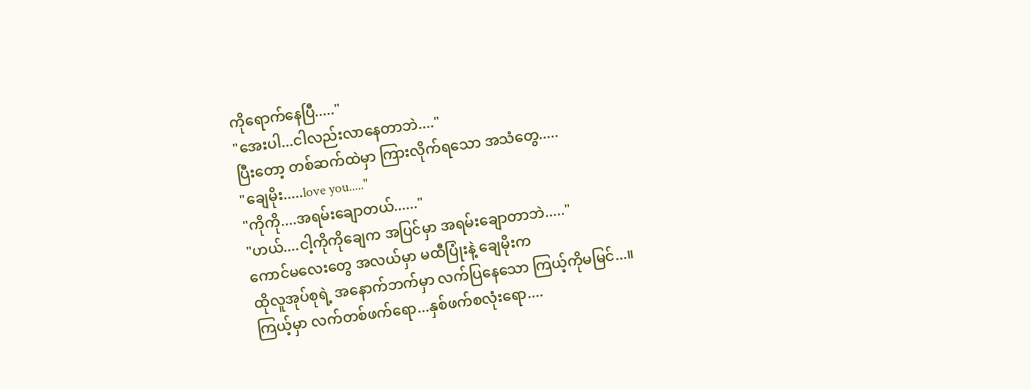ကိုရောက်နေပြီ....."
"အေးပါ...ငါလည်းလာနေတာဘဲ...."
ပြီးတော့ တစ်ဆက်ထဲမှာ ကြားလိုက်ရသော အသံတွေ.....
"ချေမိုး.....love you....."
"ကိုကို....အရမ်းချောတယ်......"
"ဟယ်....ငါ့ကိုကိုချေက အပြင်မှာ အရမ်းချောတာဘဲ....."
ကောင်မလေးတွေ အလယ်မှာ မထီပြုံးနဲ့ ချေမိုးက
ထိုလူအုပ်စုရဲ့ အနောက်ဘက်မှာ လက်ပြနေသော ကြယ့်ကိုမမြင်...။
ကြယ့်မှာ လက်တစ်ဖက်ရော...နှစ်ဖက်စလုံးရော....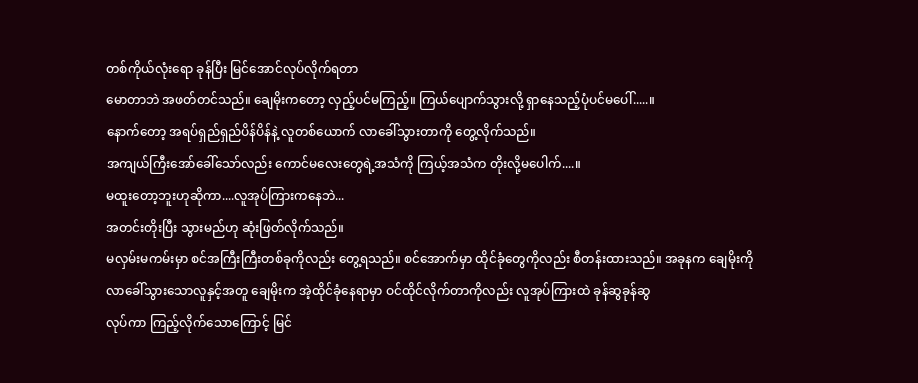တစ်ကိုယ်လုံးရော ခုန်ပြီး မြင်အောင်လုပ်လိုက်ရတာ
မောတာဘဲ အဖတ်တင်သည်။ ချေမိုးကတော့ လှည့်ပင်မကြည့်။ ကြယ်ပျောက်သွားလို့ ရှာနေသည့်ပုံပင်မပေါ်.....။
နောက်တော့ အရပ်ရှည်ရှည်ပိန်ပိန်နဲ့ လူတစ်ယောက် လာခေါ်သွားတာကို တွေ့လိုက်သည်။
အကျယ်ကြီးအော်ခေါ်သော်လည်း ကောင်မလေးတွေရဲ့အသံကို ကြယ့်အသံက တိုးလို့မပေါက်....။
မထူးတော့ဘူးဟုဆိုကာ....လူအုပ်ကြားကနေဘဲ...
အတင်းတိုးပြီး သွားမည်ဟု ဆုံးဖြတ်လိုက်သည်။
မလှမ်းမကမ်းမှာ စင်အကြီးကြီးတစ်ခုကိုလည်း တွေ့ရသည်။ စင်အောက်မှာ ထိုင်ခုံတွေကိုလည်း စီတန်းထားသည်။ အခုနက ချေမိုးကို လာခေါ်သွားသောလူနှင့်အတူ ချေမိုးက အဲ့ထိုင်ခုံနေရာမှာ ဝင်ထိုင်လိုက်တာကိုလည်း လူအုပ်ကြားထဲ ခုန်ဆွခုန်ဆွ
လုပ်ကာ ကြည့်လိုက်သောကြောင့် မြင်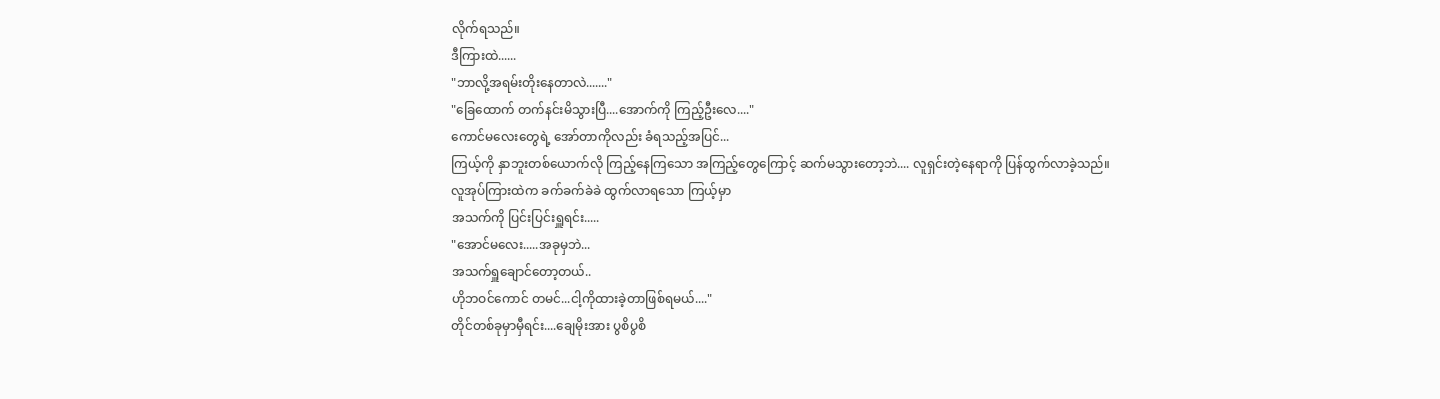လိုက်ရသည်။
ဒီကြားထဲ......
"ဘာလို့အရမ်းတိုးနေတာလဲ......."
"ခြေထောက် တက်နင်းမိသွားပြီ....အောက်ကို ကြည့်ဦးလေ...."
ကောင်မလေးတွေရဲ့ အော်တာကိုလည်း ခံရသည့်အပြင်...
ကြယ့်ကို နှာဘူးတစ်ယောက်လို ကြည့်နေကြသော အကြည့်တွေကြောင့် ဆက်မသွားတော့ဘဲ.... လူရှင်းတဲ့နေရာကို ပြန်ထွက်လာခဲ့သည်။
လူအုပ်ကြားထဲက ခက်ခက်ခဲခဲ ထွက်လာရသော ကြယ့်မှာ
အသက်ကို ပြင်းပြင်းရှူရင်း.....
"အောင်မလေး.....အခုမှဘဲ...
အသက်ရှူချောင်တော့တယ်..
ဟိုဘဝင်ကောင် တမင်...ငါ့ကိုထားခဲ့တာဖြစ်ရမယ်...."
တိုင်တစ်ခုမှာမှီရင်း....ချေမိုးအား ပွစိပွစိ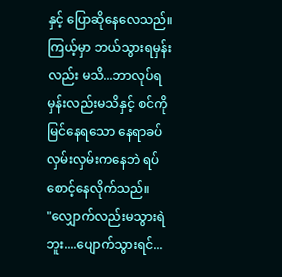နှင့် ပြောဆိုနေလေသည်။
ကြယ့်မှာ ဘယ်သွားရမှန်းလည်း မသိ...ဘာလုပ်ရမှန်းလည်းမသိနှင့် စင်ကိုမြင်နေရသော နေရာခပ်လှမ်းလှမ်းကနေဘဲ ရပ်စောင့်နေလိုက်သည်။
"လျှောက်လည်းမသွားရဲဘူး....ပျောက်သွားရင်...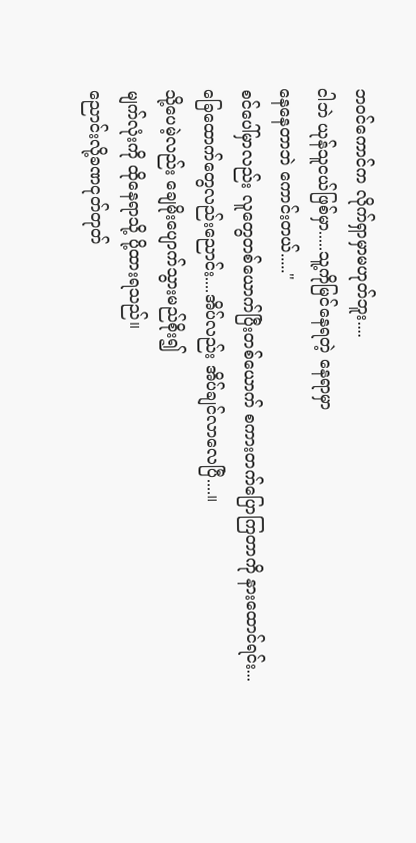ဘဝင်ကောင်က လိုက်ရှာမှာမဟုတ်ဘူး....
ငါဘဲ ယုန်သူငယ်ဖြစ်မှာ.....သူ့ကိုမြင်နေရတဲ့ နေရာမှာ
နေနေတာဘဲ ကောင်းတယ်....."
စင်ပေါ်မှာလည်း လူတွေတစ်ယောက်ပြီးတစ်ယောက် စကားတက်ပြောကြတာကို နားထောင်ရင်း...
ခြေထောက်တွေလည်းညောင်း....အိပ်လည်း အိပ်ချင်လာလေပြီ....။
သို့ပေမဲ့လည်း ချေမိုးပျောက်သွားမည်စိုး၍
မျက်လုံးကို ထိုနေရာသို့ ပို့ထားရသည်။
ညောင်းလို့ခဏငုတ်တုတ်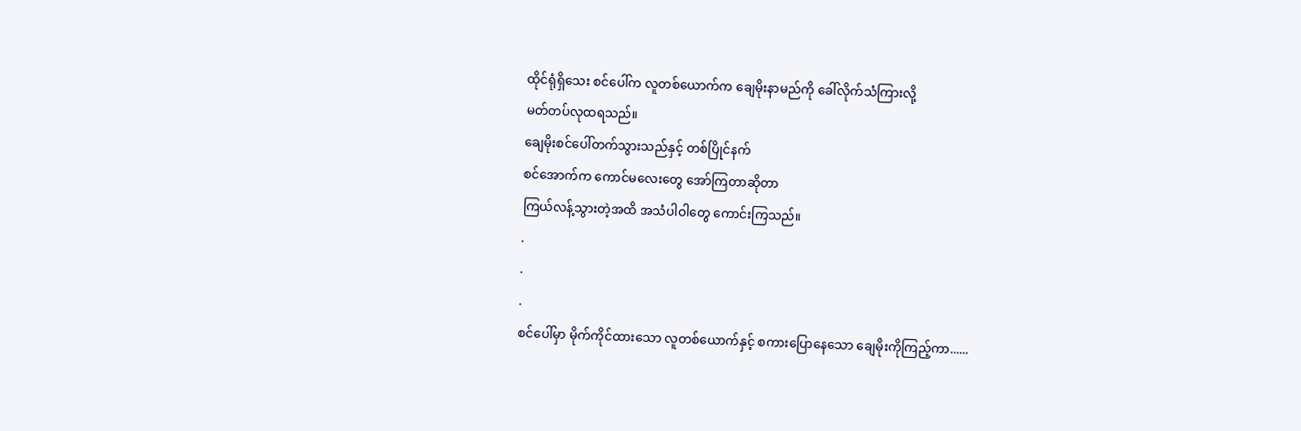ထိုင်ရုံရှိသေး စင်ပေါ်က လူတစ်ယောက်က ချေမိုးနာမည်ကို ခေါ်လိုက်သံကြားလို့
မတ်တပ်လုထရသည်။
ချေမိုးစင်ပေါ်တက်သွားသည်နှင့် တစ်ပြိုင်နက်
စင်အောက်က ကောင်မလေးတွေ အော်ကြတာဆိုတာ
ကြယ်လန့်သွားတဲ့အထိ အသံပါဝါတွေ ကောင်းကြသည်။
.
.
.
စင်ပေါ်မှာ မိုက်ကိုင်ထားသော လူတစ်ယောက်နှင့် စကားပြောနေသော ချေမိုးကိုကြည့်ကာ......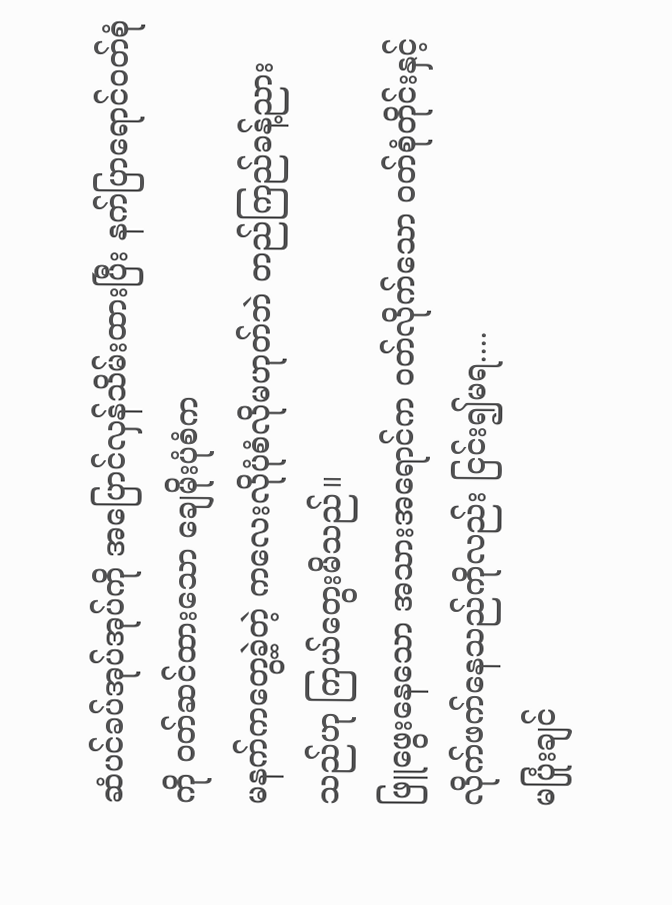ဆံပင်ခပ်အုပ်အုပ်ကို အပြောင်လှန်သိမ်းထားပြီး နက်ပြာရောင်ဝတ်စုံကို ဝတ်ဆင်ထားသော ချေမိုးပုံစံက
မနက်ကတွေ့ခဲ့တဲ့ ကလေးလိုပုံစံလိုမဟုတ်ဘဲ တည်ကြည်ခန့်ညားသည်ဟု ကြယ်တွေးမိသည်။
ဖြူဖွေးနေသော အသားအရောင်က ဝတ်လိုက်သော ဝတ်စုံတိုင်းနှင့် လိုက်ဖက်နေသည်ကိုလည်း ငြင်း၍မရ....
မပြုံးချင်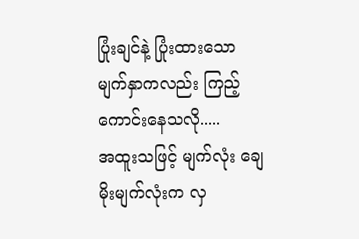ပြုံးချင်နဲ့ ပြုံးထားသော မျက်နှာကလည်း ကြည့်ကောင်းနေသလို.....
အထူးသဖြင့် မျက်လုံး ချေမိုးမျက်လုံးက လှ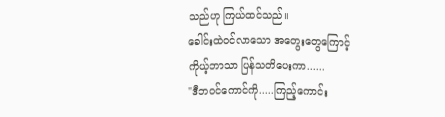သည်ဟု ကြယ်ထင်သည်။
ခေါင်းထဲဝင်လာသော အတွေးတွေကြောင့်
ကိုယ့်ဘာသာ ပြန်သတိပေးကာ......
"ဒီဘဝင်ကောင်ကို.....ကြည့်ကောင်း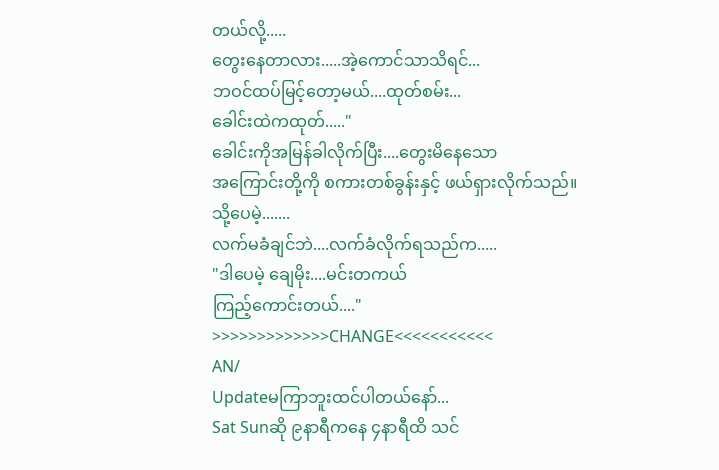တယ်လို့.....
တွေးနေတာလား.....အဲ့ကောင်သာသိရင်...
ဘဝင်ထပ်မြင့်တော့မယ်....ထုတ်စမ်း...
ခေါင်းထဲကထုတ်....."
ခေါင်းကိုအမြန်ခါလိုက်ပြီး....တွေးမိနေသော
အကြောင်းတို့ကို စကားတစ်ခွန်းနှင့် ဖယ်ရှားလိုက်သည်။
သို့ပေမဲ့.......
လက်မခံချင်ဘဲ....လက်ခံလိုက်ရသည်က.....
"ဒါပေမဲ့ ချေမိုး....မင်းတကယ်
ကြည့်ကောင်းတယ်...."
>>>>>>>>>>>>>CHANGE<<<<<<<<<<<
AN/
Updateမကြာဘူးထင်ပါတယ်နော်...
Sat Sunဆို ၉နာရီကနေ ၄နာရီထိ သင်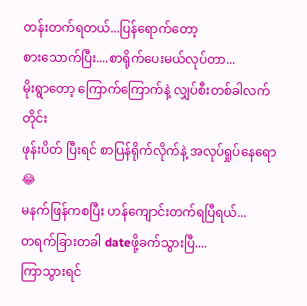တန်းတက်ရတယ်...ပြန်ရောက်တော့
စားသောက်ပြီး....စာရိုက်ပေးမယ်လုပ်တာ...
မိုးရွာတော့ ကြောက်ကြောက်နဲ့ လျှပ်စီးတစ်ခါလက်တိုင်း
ဖုန်းပိတ် ပြီးရင် စာပြန်ရိုက်လိုက်နဲ့ အလုပ်ရှုပ်နေရော😂
မနက်ဖြန်ကစပြီး ဟန်ကျောင်းတက်ရပြီရယ်...
တရက်ခြားတခါ dateဖို့ခက်သွားပြီ....
ကြာသွားရင်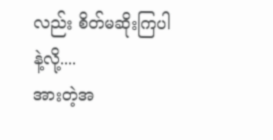လည်း စိတ်မဆိုးကြပါနဲ့လို့....
အားတဲ့အ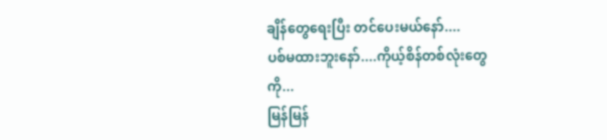ချိန်တွေရေးပြီး တင်ပေးမယ်နော်....
ပစ်မထားဘူးနော်....ကိုယ့်စိန်တစ်လုံးတွေကို...
မြန်မြန်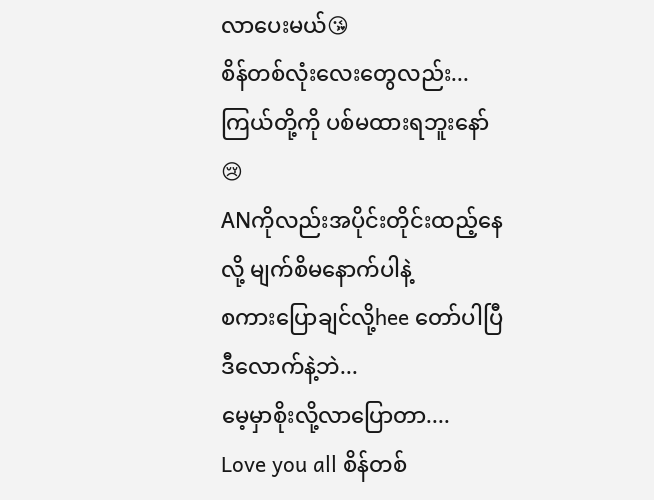လာပေးမယ်😘
စိန်တစ်လုံးလေးတွေလည်း...
ကြယ်တို့ကို ပစ်မထားရဘူးနော်😢
ANကိုလည်းအပိုင်းတိုင်းထည့်နေလို့ မျက်စိမနောက်ပါနဲ့
စကားပြောချင်လို့hee တော်ပါပြီ ဒီလောက်နဲ့ဘဲ...
မေ့မှာစိုးလို့လာပြောတာ....
Love you all စိန်တစ်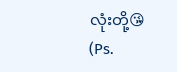လုံးတို့😘
(Ps.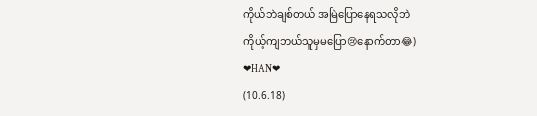ကိုယ်ဘဲချစ်တယ် အမြဲပြောနေရသလိုဘဲ
ကိုယ့်ကျဘယ်သူမှမပြော😢နောက်တာ😂)
❤HAN❤
(10.6.18)